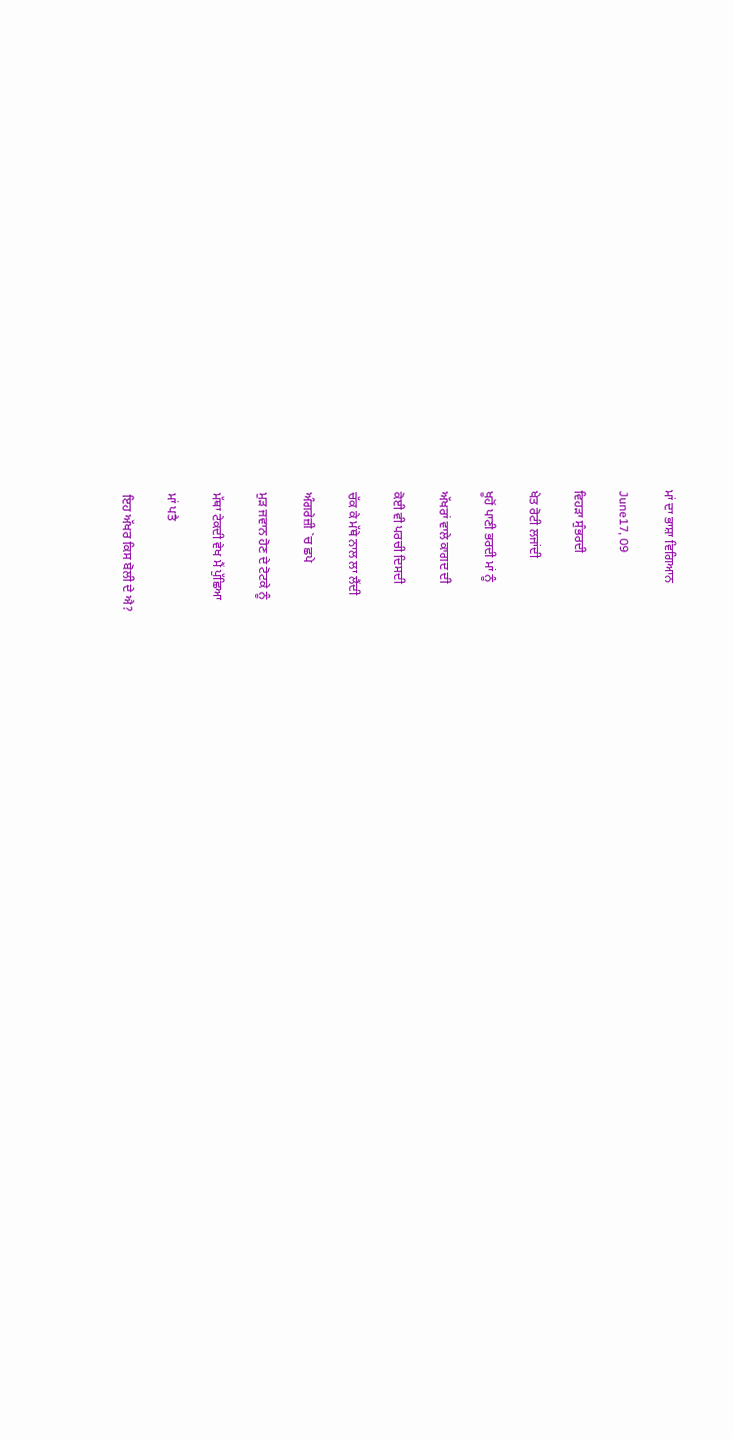ਮਾਂ ਦਾ ਭਾਸ਼ਾ ਵਿਗਿਆਨ

June17, 09

ਵਿਹੜਾ ਸੁੰਭਰਦੀ

ਖੇਤ ਰੋਟੀ ਲਜਾਂਦੀ

ਖੂਹੋਂ ਪਾਣੀ ਭਰਦੀ ਮਾਂ ਨੂੰ

ਅੱਖਰਾਂ ਵਾਲੇ ਕਾਗਦ ਦੀ

ਕੋਈ ਵੀ ਪਰਚੀ ਦਿਸਦੀ

ਚੱਕ ਕੇ ਮੱਥੇ ਨਾਲ ਲਾ ਲੈਂਦੀ

ਅੰਗਰੇਜ਼ੀ `ਚ ਛਪੇ

ਮੁੜ ਜਵਾਨ ਹੋਣ ਦੇ ਟੋਟਕੇ ਨੂੰ

ਮੱਥਾ ਟੇਕਦੀ ਵੇਖ ਮੈਂ ਪੁੱਛਿਆ

ਮਾਂ ਪਤੈ

ਇਹ ਅੱਖਰ ਕਿਸ ਬੋਲੀ ਦੇ ਐ?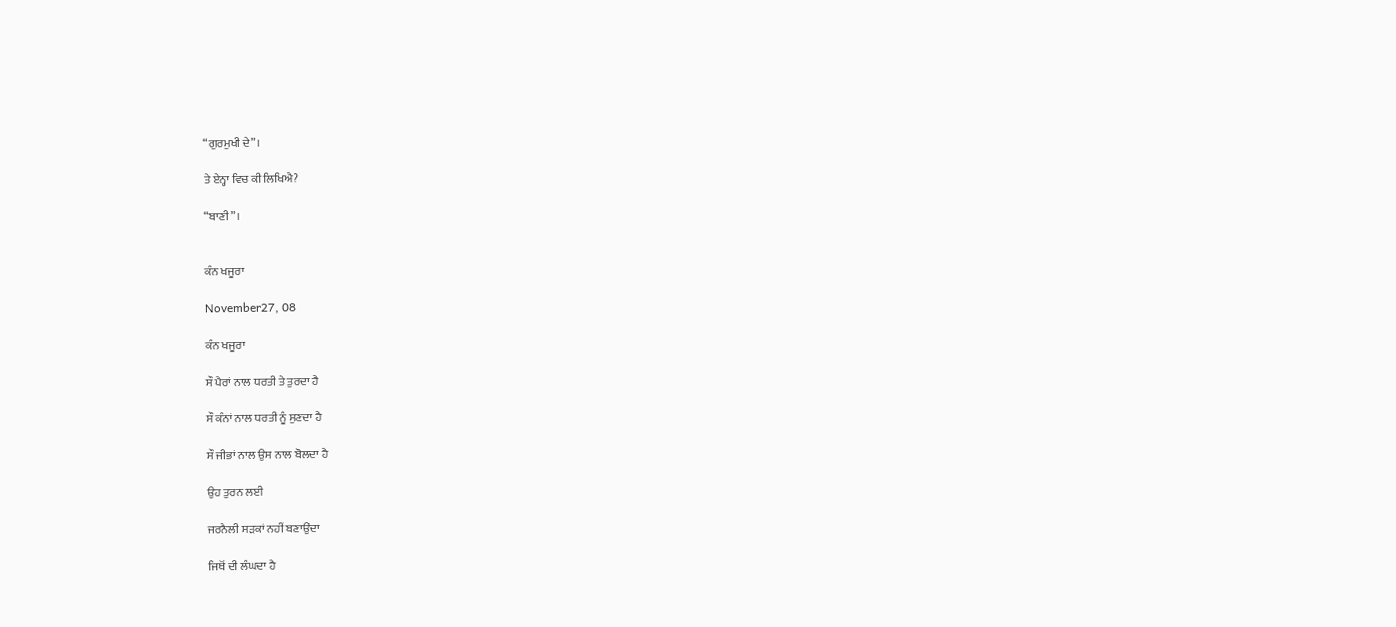“ਗੁਰਮੁਖੀ ਦੇ”।

ਤੇ ਏਨ੍ਹਾ ਵਿਚ ਕੀ ਲਿਖਿਐ?

“ਬਾਣੀ”।


ਕੰਨ ਖਜੂਰਾ

November27, 08

ਕੰਨ ਖਜੂਰਾ

ਸੌ ਪੈਰਾਂ ਨਾਲ ਧਰਤੀ ਤੇ ਤੁਰਦਾ ਹੈ

ਸੌ ਕੰਨਾਂ ਨਾਲ ਧਰਤੀ ਨੂੰ ਸੁਣਦਾ ਹੈ

ਸੌ ਜੀਭਾਂ ਨਾਲ ਉਸ ਨਾਲ ਬੋਲਦਾ ਹੈ

ਉਹ ਤੁਰਨ ਲਈ

ਜਰਨੈਲੀ ਸੜਕਾਂ ਨਹੀਂ ਬਣਾਉਂਦਾ

ਜਿਥੋਂ ਦੀ ਲੰਘਦਾ ਹੈ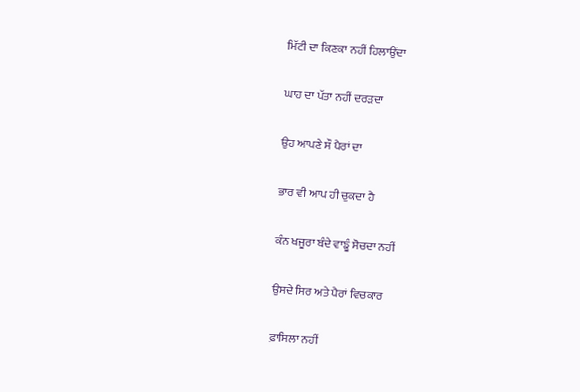ਮਿੱਟੀ ਦਾ ਕਿਣਕਾ ਨਹੀਂ ਹਿਲਾਉਂਦਾ

ਘਾਹ ਦਾ ਪੱਤਾ ਨਹੀਂ ਦਰੜਦਾ

ਉਹ ਆਪਣੇ ਸੌ ਪੈਰਾਂ ਦਾ

ਭਾਰ ਵੀ ਆਪ ਹੀ ਚੁਕਦਾ ਹੈ

ਕੰਨ ਖਜੂਰਾ ਬੰਦੇ ਵਾਙੂੰ ਸੋਚਦਾ ਨਹੀਂ

ਉਸਦੇ ਸਿਰ ਅਤੇ ਪੈਰਾਂ ਵਿਚਕਾਰ

ਫ਼ਾਸਿਲਾ ਨਹੀਂ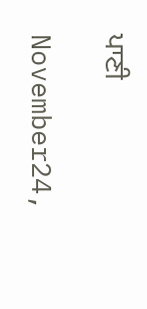ਪਾਣੀ

November24,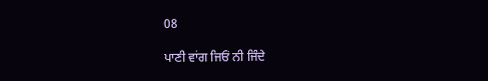08

ਪਾਣੀ ਵਾਂਗ ਜਿਓਂ ਨੀ ਜਿੰਦੇ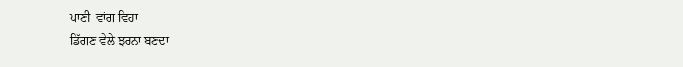ਪਾਣੀ  ਵਾਂਗ ਵਿਹਾ
ਡਿੱਗਣ ਵੇਲੇ ਝਰਨਾ ਬਣਦਾ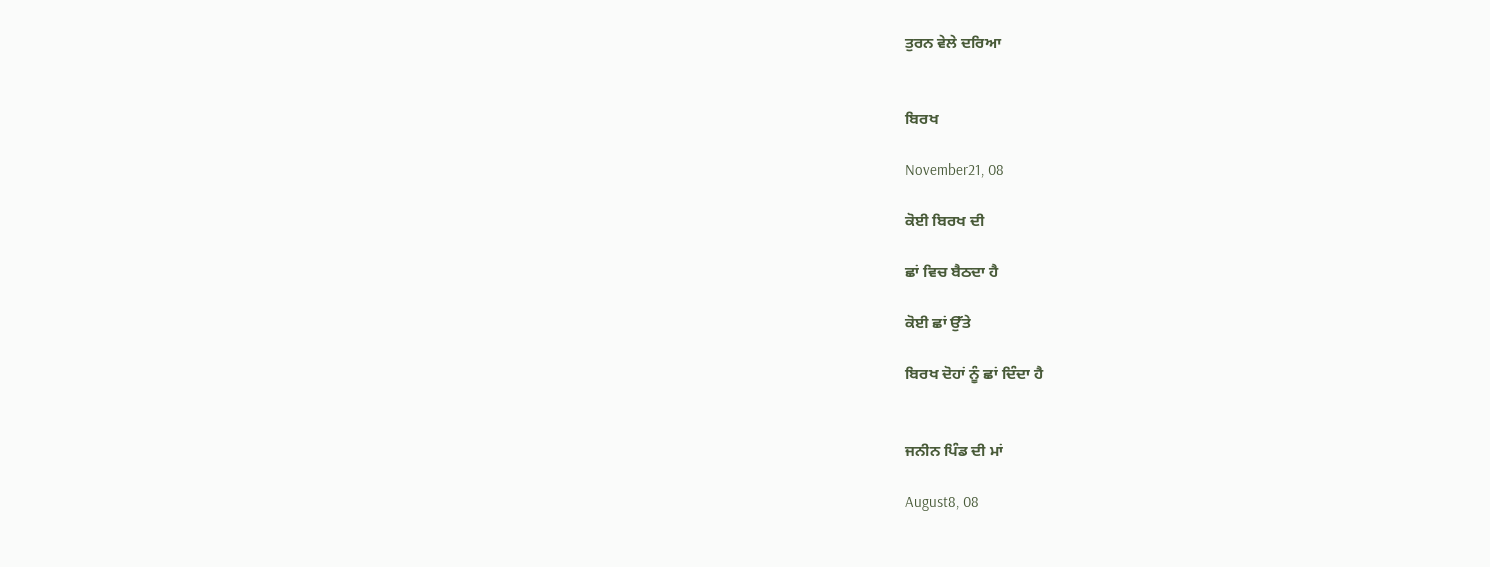ਤੁਰਨ ਵੇਲੇ ਦਰਿਆ


ਬਿਰਖ

November21, 08

ਕੋਈ ਬਿਰਖ ਦੀ

ਛਾਂ ਵਿਚ ਬੈਠਦਾ ਹੈ

ਕੋਈ ਛਾਂ ਉੱਤੇ

ਬਿਰਖ ਦੋਹਾਂ ਨੂੰ ਛਾਂ ਦਿੰਦਾ ਹੈ


ਜਨੀਨ ਪਿੰਡ ਦੀ ਮਾਂ

August8, 08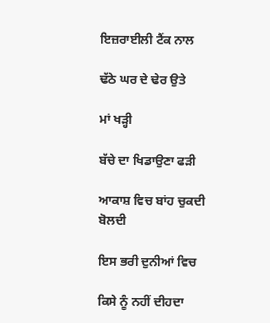ਇਜ਼ਰਾਈਲੀ ਟੈਂਕ ਨਾਲ

ਢੱਠੇ ਘਰ ਦੇ ਢੇਰ ਉਤੇ

ਮਾਂ ਖੜ੍ਹੀ

ਬੱਚੇ ਦਾ ਖਿਡਾਉਣਾ ਫੜੀ

ਆਕਾਸ਼ ਵਿਚ ਬਾਂਹ ਚੁਕਦੀ ਬੋਲਦੀ

ਇਸ ਭਰੀ ਦੁਨੀਆਂ ਵਿਚ

ਕਿਸੇ ਨੂੰ ਨਹੀਂ ਦੀਹਦਾ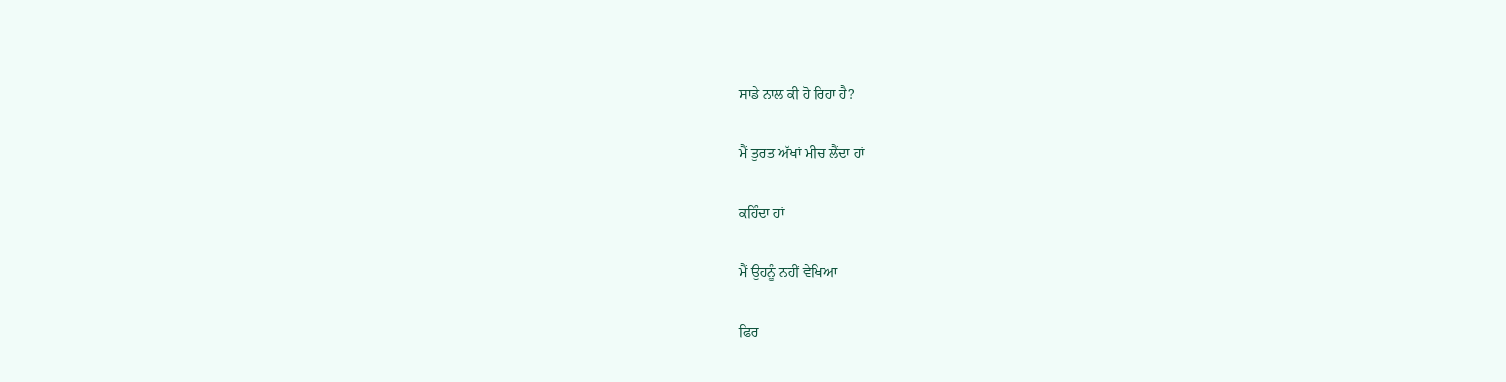ਸਾਡੇ ਨਾਲ ਕੀ ਹੋ ਰਿਹਾ ਹੈ?

ਮੈਂ ਤੁਰਤ ਅੱਖਾਂ ਮੀਚ ਲੈਂਦਾ ਹਾਂ

ਕਹਿੰਦਾ ਹਾਂ

ਮੈਂ ਉਹਨੂੰ ਨਹੀਂ ਵੇਖਿਆ

ਫਿਰ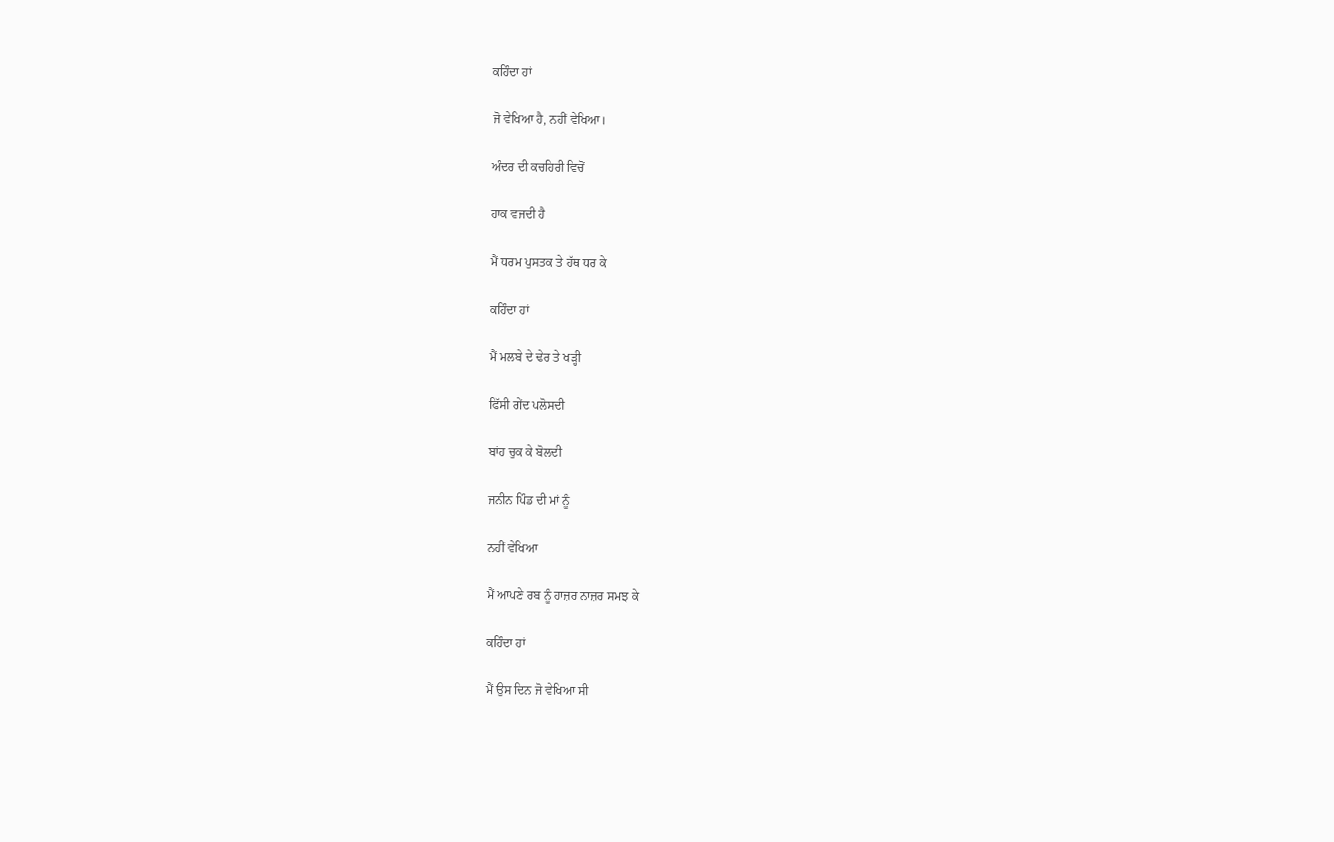ਕਹਿੰਦਾ ਹਾਂ

ਜੋ ਵੇਖਿਆ ਹੈ, ਨਹੀਂ ਵੇਖਿਆ।

ਅੰਦਰ ਦੀ ਕਚਹਿਰੀ ਵਿਚੋਂ

ਹਾਕ ਵਜਦੀ ਹੈ

ਮੈਂ ਧਰਮ ਪੁਸਤਕ ਤੇ ਹੱਥ ਧਰ ਕੇ

ਕਹਿੰਦਾ ਹਾਂ

ਮੈਂ ਮਲਬੇ ਦੇ ਢੇਰ ਤੇ ਖੜ੍ਹੀ

ਫਿੱਸੀ ਗੇਂਦ ਪਲੋਸਦੀ

ਬਾਂਹ ਚੁਕ ਕੇ ਬੋਲਦੀ

ਜਨੀਨ ਪਿੰਡ ਦੀ ਮਾਂ ਨੂੰ

ਨਹੀਂ ਵੇਖਿਆ

ਮੈਂ ਆਪਣੇ ਰਬ ਨੂੰ ਹਾਜ਼ਰ ਨਾਜ਼ਰ ਸਮਝ ਕੇ

ਕਹਿੰਦਾ ਹਾਂ

ਮੈਂ ਉਸ ਦਿਨ ਜੋ ਵੇਖਿਆ ਸੀ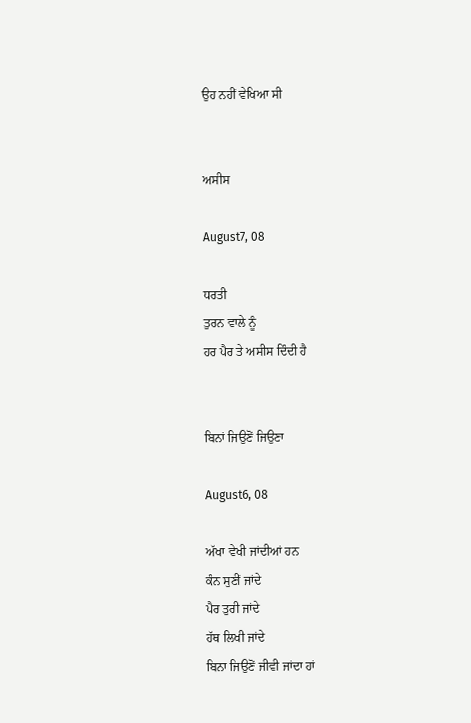ਉਹ ਨਹੀਂ ਵੇਖਿਆ ਸੀ


ਅਸੀਸ

August7, 08

ਧਰਤੀ
ਤੁਰਨ ਵਾਲੇ ਨੂੰ
ਹਰ ਪੈਰ ਤੇ ਅਸੀਸ ਦਿੰਦੀ ਹੈ


ਬਿਨਾਂ ਜਿਉਣੋਂ ਜਿਉਣਾ

August6, 08

ਅੱਖਾ ਵੇਖੀ ਜਾਂਦੀਆਂ ਹਨ
ਕੰਨ ਸੁਣੀਂ ਜਾਂਦੇ
ਪੈਰ ਤੁਰੀ ਜਾਂਦੇ
ਹੱਥ ਲਿਖੀ ਜਾਂਦੇ
ਬਿਨਾ ਜਿਉਣੋਂ ਜੀਵੀ ਜਾਂਦਾ ਹਾਂ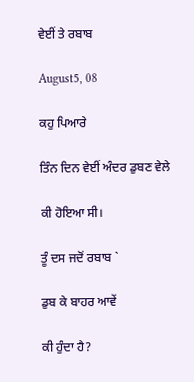ਵੇਈਂ ਤੇ ਰਬਾਬ

August5, 08

ਕਹੁ ਪਿਆਰੇ

ਤਿੰਨ ਦਿਨ ਵੇਈਂ ਅੰਦਰ ਡੁਬਣ ਵੇਲੇ

ਕੀ ਹੋਇਆ ਸੀ।

ਤੂੰ ਦਸ ਜਦੋਂ ਰਬਾਬ `

ਡੁਬ ਕੇ ਬਾਹਰ ਆਵੇਂ

ਕੀ ਹੁੰਦਾ ਹੈ?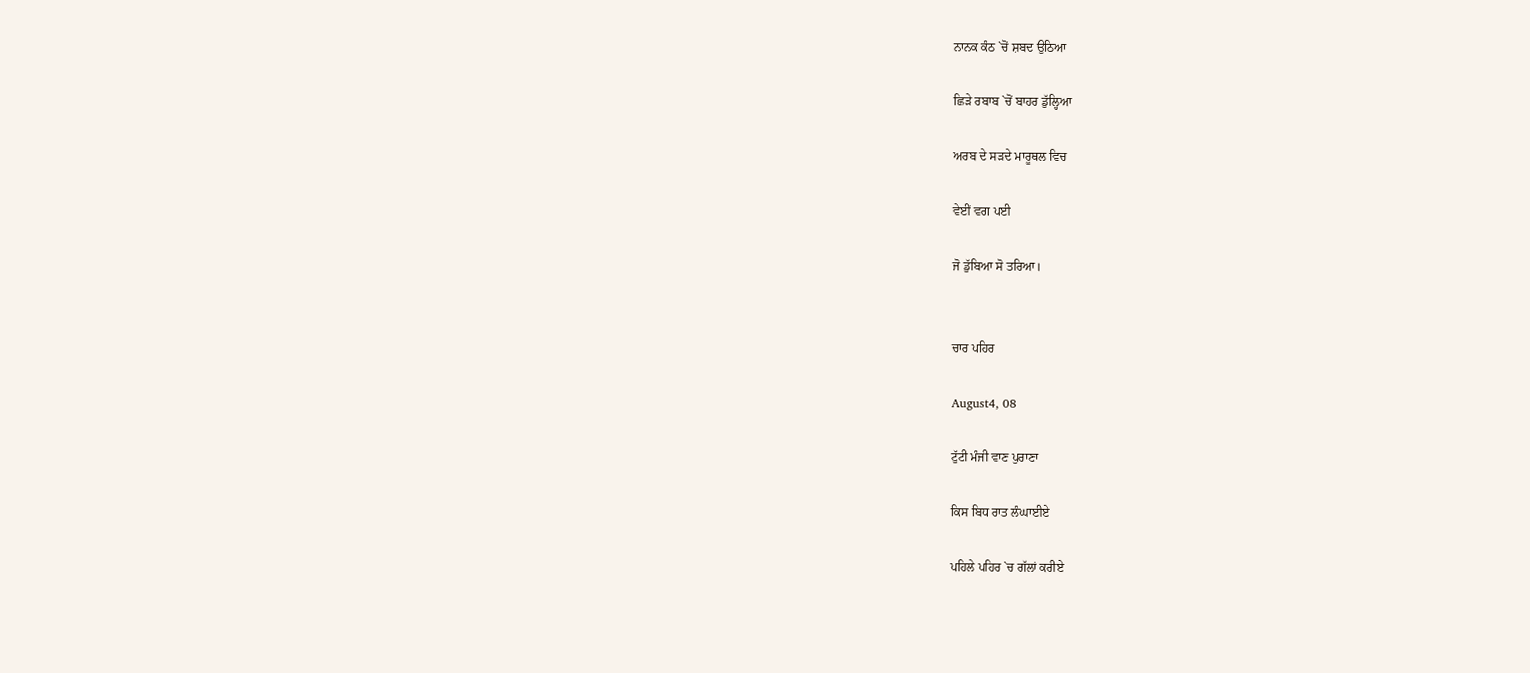ਨਾਨਕ ਕੰਠ `ਚੋਂ ਸ਼ਬਦ ਉਠਿਆ

ਛਿੜੇ ਰਬਾਬ `ਚੋਂ ਬਾਹਰ ਡੁੱਲ੍ਹਿਆ

ਅਰਬ ਦੇ ਸੜਦੇ ਮਾਰੂਥਲ ਵਿਚ

ਵੇਈਂ ਵਗ ਪਈ

ਜੋ ਡੁੱਬਿਆ ਸੋ ਤਰਿਆ।


ਚਾਰ ਪਹਿਰ

August4, 08

ਟੁੱਟੀ ਮੰਜੀ ਵਾਣ ਪੁਰਾਣਾ

ਕਿਸ ਬਿਧ ਰਾਤ ਲੰਘਾਈਏ

ਪਹਿਲੇ ਪਹਿਰ `ਚ ਗੱਲਾਂ ਕਰੀਏ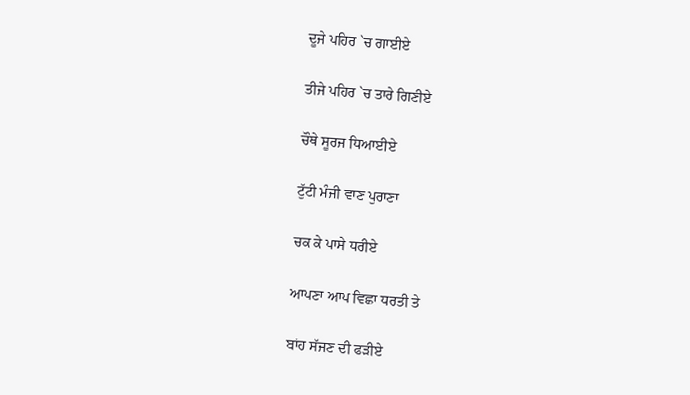ਦੂਜੇ ਪਹਿਰ `ਚ ਗਾਈਏ

ਤੀਜੇ ਪਹਿਰ `ਚ ਤਾਰੇ ਗਿਣੀਏ

ਚੌਥੇ ਸੂਰਜ ਧਿਆਈਏ

ਟੁੱਟੀ ਮੰਜੀ ਵਾਣ ਪੁਰਾਣਾ

ਚਕ ਕੇ ਪਾਸੇ ਧਰੀਏ

ਆਪਣਾ ਆਪ ਵਿਛਾ ਧਰਤੀ ਤੇ

ਬਾਂਹ ਸੱਜਣ ਦੀ ਫੜੀਏ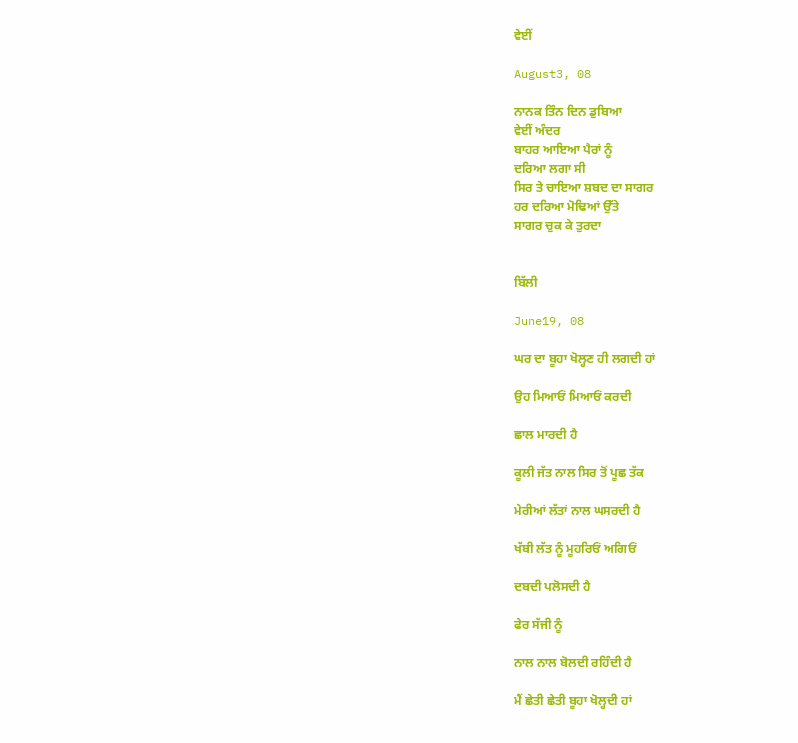ਵੇਈਂ

August3, 08

ਨਾਨਕ ਤਿੰਨ ਦਿਨ ਡੁਬਿਆ
ਵੇਈਂ ਅੰਦਰ
ਬਾਹਰ ਆਇਆ ਪੈਰਾਂ ਨੂੰ
ਦਰਿਆ ਲਗਾ ਸੀ
ਸਿਰ ਤੇ ਚਾਇਆ ਸ਼ਬਦ ਦਾ ਸਾਗਰ
ਹਰ ਦਰਿਆ ਮੋਢਿਆਂ ਉੱਤੇ
ਸਾਗਰ ਚੁਕ ਕੇ ਤੁਰਦਾ


ਬਿੱਲੀ

June19, 08

ਘਰ ਦਾ ਬੂਹਾ ਖੋਲ੍ਹਣ ਹੀ ਲਗਦੀ ਹਾਂ

ਉਹ ਮਿਆਓਂ ਮਿਆਓਂ ਕਰਦੀ

ਛਾਲ ਮਾਰਦੀ ਹੈ

ਕੂਲੀ ਜੱਤ ਨਾਲ ਸਿਰ ਤੋਂ ਪੂਛ ਤੱਕ

ਮੇਰੀਆਂ ਲੱਤਾਂ ਨਾਲ ਘਸਰਦੀ ਹੈ

ਖੱਬੀ ਲੱਤ ਨੂੰ ਮੂਹਰਿਓਂ ਅਗਿਓਂ

ਦਬਦੀ ਪਲੋਸਦੀ ਹੈ

ਫੇਰ ਸੱਜੀ ਨੂੰ

ਨਾਲ ਨਾਲ ਬੋਲਦੀ ਰਹਿੰਦੀ ਹੈ

ਮੈਂ ਛੇਤੀ ਛੇਤੀ ਬੂਹਾ ਖੋਲ੍ਹਦੀ ਹਾਂ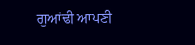ਗੁਆਂਢੀ ਆਪਣੀ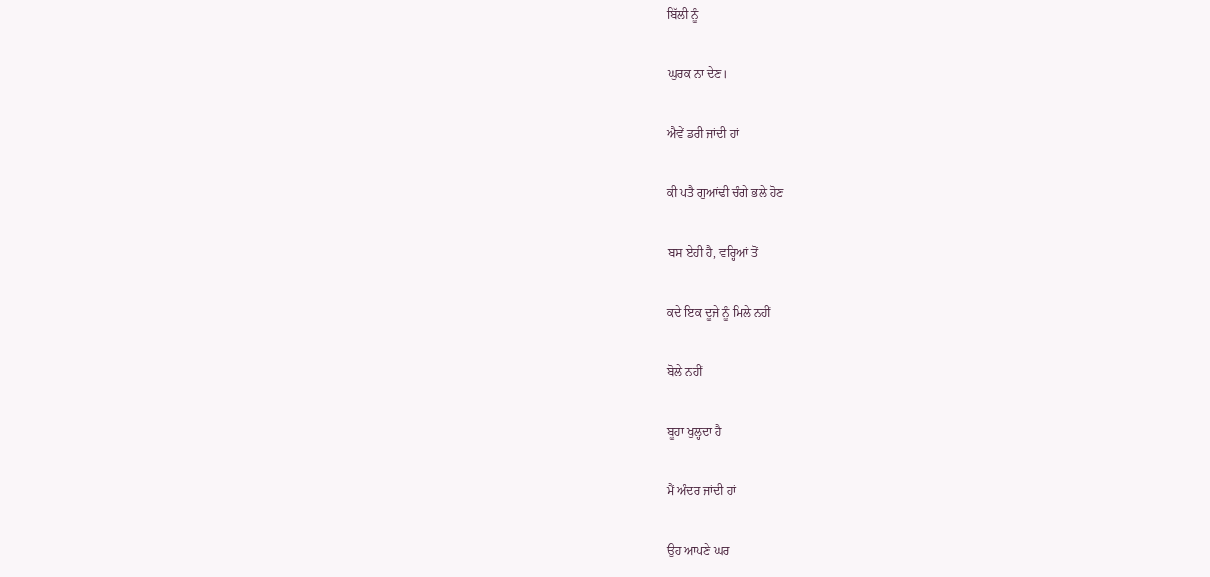ਬਿੱਲੀ ਨੂੰ

ਘੁਰਕ ਨਾ ਦੇਣ।

ਐਵੇਂ ਡਰੀ ਜਾਂਦੀ ਹਾਂ

ਕੀ ਪਤੈ ਗੁਆਂਢੀ ਚੰਗੇ ਭਲੇ ਹੋਣ

ਬਸ ਏਹੀ ਹੈ, ਵਰ੍ਹਿਆਂ ਤੋਂ

ਕਦੇ ਇਕ ਦੂਜੇ ਨੂੰ ਮਿਲੇ ਨਹੀਂ

ਬੋਲੇ ਨਹੀਂ

ਬੂਹਾ ਖੁਲ੍ਹਦਾ ਹੈ

ਮੈਂ ਅੰਦਰ ਜਾਂਦੀ ਹਾਂ

ਉਹ ਆਪਣੇ ਘਰ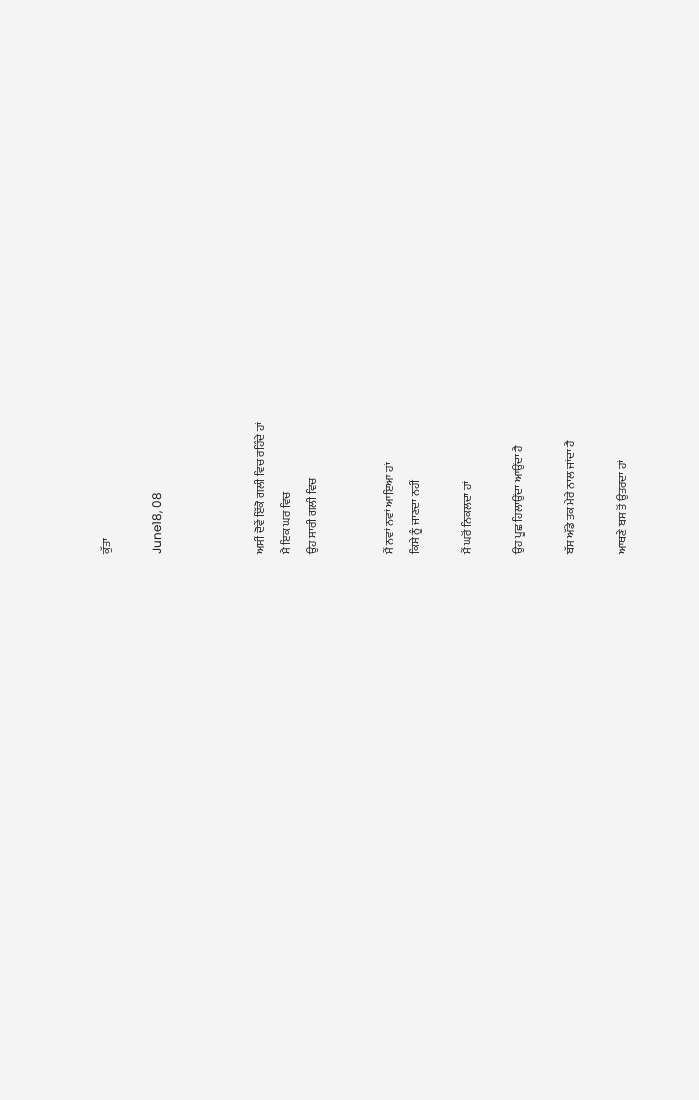ਕੁੱਤਾ

June18, 08



ਅਸੀਂ ਦੋਵੇਂ ਇੱਕੋ ਗਲੀ ਵਿਚ ਰਹਿੰਦੇ ਹਾਂ
ਮੈ ਇਕ ਘਰ ਵਿਚ
ਉਹ ਸਾਰੀ ਗਲੀ ਵਿਚ


ਮੈਂ ਨਵਾਂ ਨਵਾਂ ਆਇਆ ਹਾਂ
ਕਿਸੇ ਨੂੰ ਜਾਣਦਾ ਨਹੀਂ

ਮੈਂ ਘਰੋਂ ਨਿਕਲਦਾ ਹਾਂ

ਉਹ ਪੂਛ ਹਿਲਾਉਂਦਾ ਆਉਂਦਾ ਹੈ

ਬੱਸ ਅੱਡੇ ਤਕ ਮੇਰੇ ਨਾਲ ਜਾਂਦਾ ਹੈ

ਆਥਣੇ ਬਸ ਤੋਂ ਉਤਰਦਾ ਹਾਂ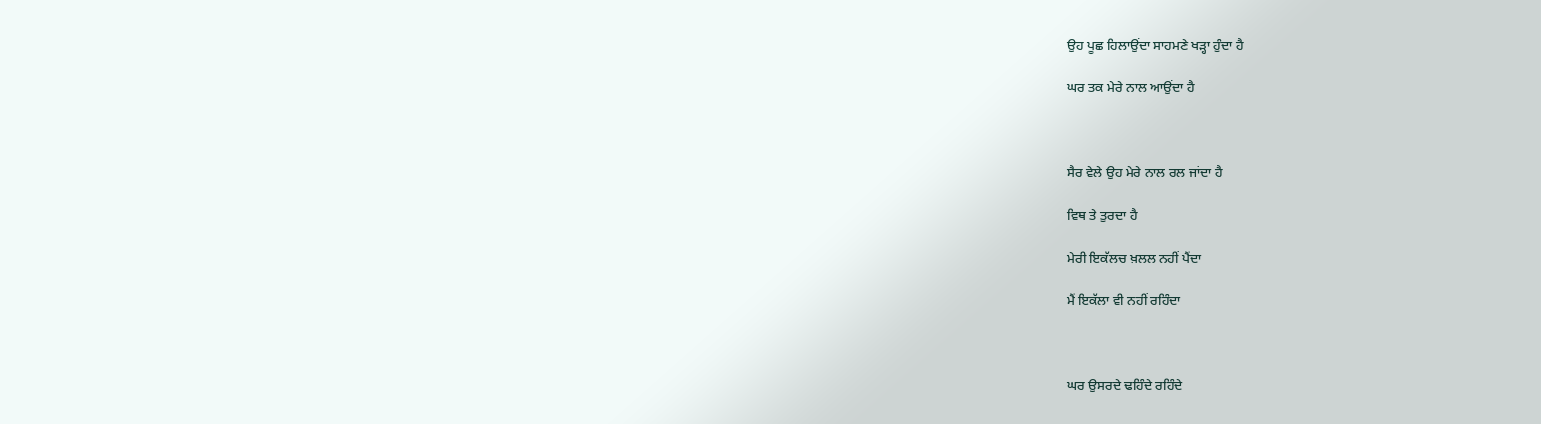ਉਹ ਪੂਛ ਹਿਲਾਉਂਦਾ ਸਾਹਮਣੇ ਖੜ੍ਹਾ ਹੁੰਦਾ ਹੈ

ਘਰ ਤਕ ਮੇਰੇ ਨਾਲ ਆਉਂਦਾ ਹੈ



ਸੈਰ ਵੇਲੇ ਉਹ ਮੇਰੇ ਨਾਲ ਰਲ ਜਾਂਦਾ ਹੈ

ਵਿਥ ਤੇ ਤੁਰਦਾ ਹੈ

ਮੇਰੀ ਇਕੱਲਚ ਖ਼ਲਲ ਨਹੀਂ ਪੈਂਦਾ

ਮੈਂ ਇਕੱਲਾ ਵੀ ਨਹੀਂ ਰਹਿੰਦਾ



ਘਰ ਉਸਰਦੇ ਢਹਿੰਦੇ ਰਹਿੰਦੇ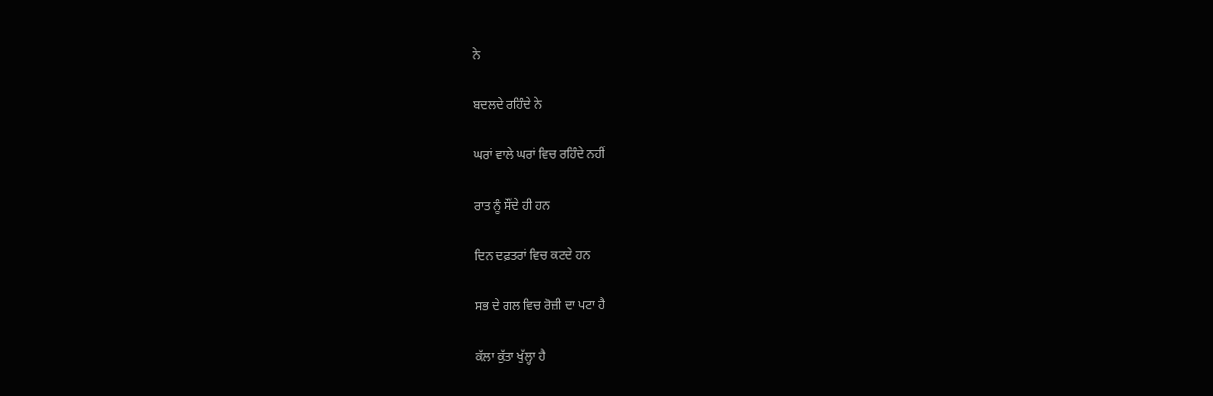ਨੇ

ਬਦਲਦੇ ਰਹਿੰਦੇ ਨੇ

ਘਰਾਂ ਵਾਲੇ ਘਰਾਂ ਵਿਚ ਰਹਿੰਦੇ ਨਹੀਂ

ਰਾਤ ਨੂੰ ਸੌਂਦੇ ਹੀ ਹਨ

ਦਿਨ ਦਫ਼ਤਰਾਂ ਵਿਚ ਕਟਦੇ ਹਨ

ਸਭ ਦੇ ਗਲ ਵਿਚ ਰੋਜ਼ੀ ਦਾ ਪਟਾ ਹੈ

ਕੱਲਾ ਕੁੱਤਾ ਖੁੱਲ੍ਹਾ ਹੈ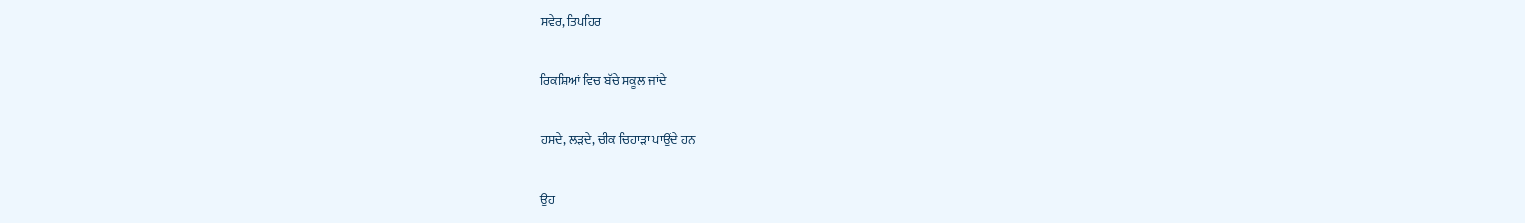ਸਵੇਰ, ਤਿਪਹਿਰ

ਰਿਕਸ਼ਿਆਂ ਵਿਚ ਬੱਚੇ ਸਕੂਲ ਜਾਂਦੇ

ਹਸਦੇ, ਲੜਦੇ, ਚੀਕ ਚਿਹਾੜਾ ਪਾਉਂਦੇ ਹਨ

ਉਹ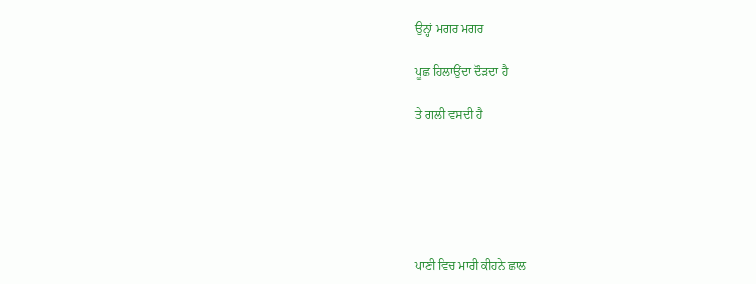ਉਨ੍ਹਾਂ ਮਗਰ ਮਗਰ

ਪੂਛ ਹਿਲਾਉਂਦਾ ਦੌੜਦਾ ਹੈ

ਤੇ ਗਲੀ ਵਸਦੀ ਹੈ






ਪਾਣੀ ਵਿਚ ਮਾਰੀ ਕੀਹਨੇ ਛਾਲ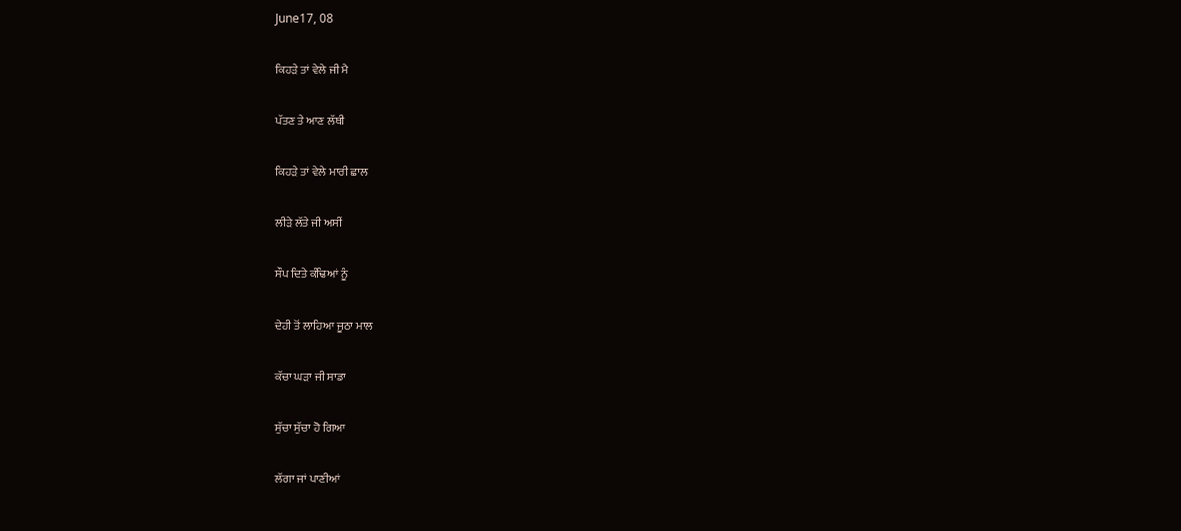June17, 08

ਕਿਹੜੇ ਤਾਂ ਵੇਲੇ ਜੀ ਮੈ

ਪੱਤਣ ਤੇ ਆਣ ਲੱਥੀ

ਕਿਹੜੇ ਤਾਂ ਵੇਲੇ ਮਾਰੀ ਛਾਲ

ਲੀੜੇ ਲੱਤੇ ਜੀ ਅਸੀਂ

ਸੌਪ ਦਿਤੇ ਕੰਢਿਆਂ ਨੂੰ

ਦੇਹੀ ਤੋਂ ਲਾਹਿਆ ਜੂਠਾ ਮਾਲ

ਕੱਚਾ ਘੜਾ ਜੀ ਸਾਡਾ

ਸੁੱਚਾ ਸੁੱਚਾ ਹੋ ਗਿਆ

ਲੱਗਾ ਜਾਂ ਪਾਣੀਆਂ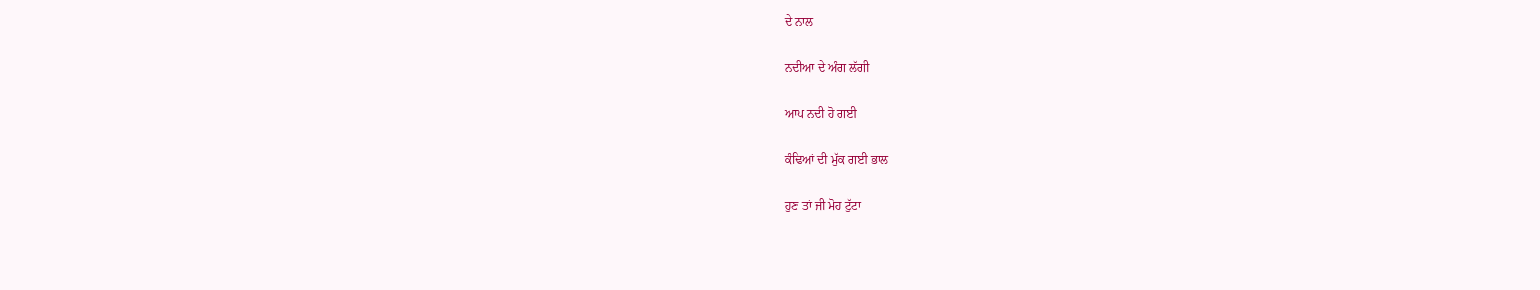ਦੇ ਨਾਲ

ਨਦੀਆ ਦੇ ਅੰਗ ਲੱਗੀ

ਆਪ ਨਦੀ ਹੋ ਗਈ

ਕੰਢਿਆਂ ਦੀ ਮੁੱਕ ਗਈ ਭਾਲ

ਹੁਣ ਤਾਂ ਜੀ ਮੋਹ ਟੁੱਟਾ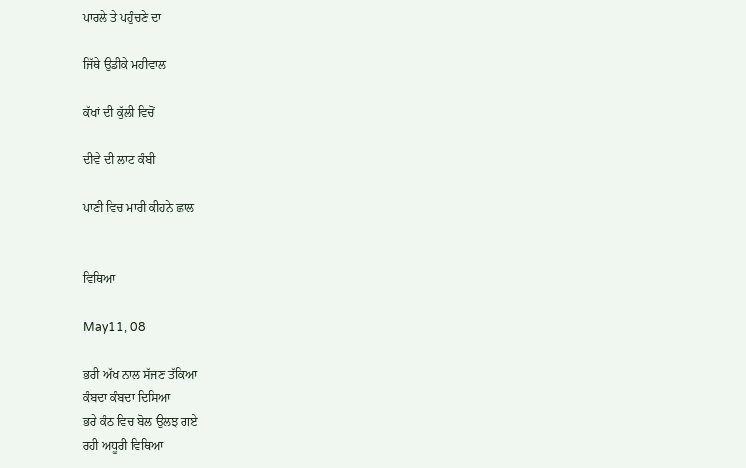ਪਾਰਲੇ ਤੇ ਪਹੁੰਚਣੇ ਦਾ

ਜਿੱਥੇ ਉਡੀਕੇ ਮਹੀਵਾਲ

ਕੱਖਾਂ ਦੀ ਕੁੱਲੀ ਵਿਚੋਂ

ਦੀਵੇ ਦੀ ਲਾਟ ਕੰਬੀ

ਪਾਣੀ ਵਿਚ ਮਾਰੀ ਕੀਹਨੇ ਛਾਲ


ਵਿਥਿਆ

May11, 08

ਭਰੀ ਅੱਖ ਨਾਲ ਸੱਜਣ ਤੱਕਿਆ
ਕੰਬਦਾ ਕੰਬਦਾ ਦਿਸਿਆ
ਭਰੇ ਕੰਠ ਵਿਚ ਬੋਲ ਉਲਝ ਗਏ
ਰਹੀ ਅਧੂਰੀ ਵਿਥਿਆ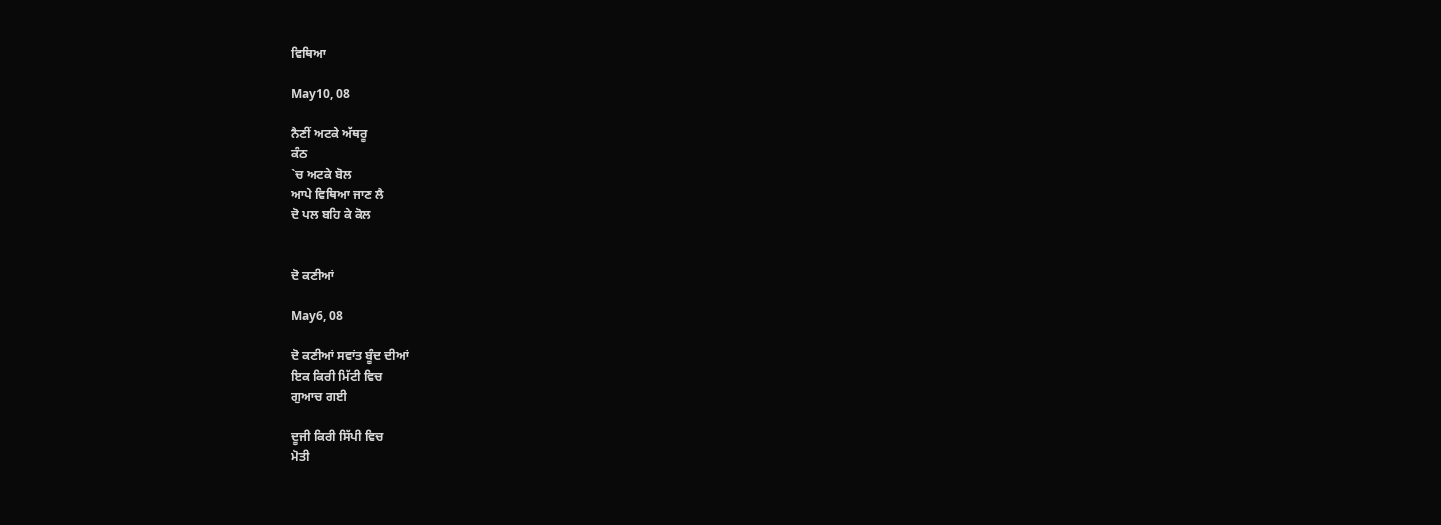ਵਿਥਿਆ

May10, 08

ਨੈਣੀਂ ਅਟਕੇ ਅੱਥਰੂ
ਕੰਠ
`ਚ ਅਟਕੇ ਬੋਲ
ਆਪੇ ਵਿਥਿਆ ਜਾਣ ਲੈ
ਦੋ ਪਲ ਬਹਿ ਕੇ ਕੋਲ


ਦੋ ਕਣੀਆਂ

May6, 08

ਦੋ ਕਣੀਆਂ ਸਵਾਂਤ ਬੂੰਦ ਦੀਆਂ
ਇਕ ਕਿਰੀ ਮਿੱਟੀ ਵਿਚ
ਗੁਆਚ ਗਈ

ਦੂਜੀ ਕਿਰੀ ਸਿੱਪੀ ਵਿਚ
ਮੋਤੀ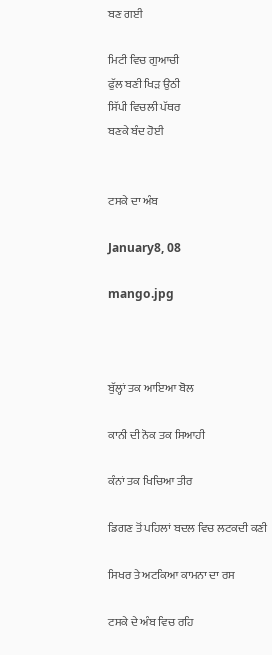ਬਣ ਗਈ

ਮਿਟੀ ਵਿਚ ਗੁਆਚੀ
ਫੁੱਲ ਬਣੀ ਖਿੜ ਉਠੀ
ਸਿੱਪੀ ਵਿਚਲੀ ਪੱਥਰ
ਬਣਕੇ ਬੰਦ ਹੋਈ


ਟਸਕੇ ਦਾ ਅੰਬ

January8, 08

mango.jpg



ਬੁੱਲ੍ਹਾਂ ਤਕ ਆਇਆ ਬੋਲ

ਕਾਨੀ ਦੀ ਨੋਕ ਤਕ ਸਿਆਹੀ

ਕੰਨਾਂ ਤਕ ਖਿਚਿਆ ਤੀਰ

ਡਿਗਣ ਤੋਂ ਪਹਿਲਾਂ ਬਦਲ ਵਿਚ ਲਟਕਦੀ ਕਣੀ

ਸਿਖਰ ਤੇ ਅਟਕਿਆ ਕਾਮਨਾ ਦਾ ਰਸ

ਟਸਕੇ ਦੇ ਅੰਬ ਵਿਚ ਰਹਿ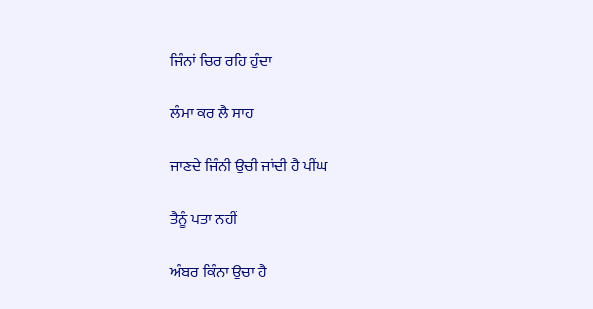ਜਿੰਨਾਂ ਚਿਰ ਰਹਿ ਹੁੰਦਾ

ਲੰਮਾ ਕਰ ਲੈ ਸਾਹ

ਜਾਣਦੇ ਜਿੰਨੀ ਉਚੀ ਜਾਂਦੀ ਹੈ ਪੀਂਘ

ਤੈਨੂੰ ਪਤਾ ਨਹੀਂ

ਅੰਬਰ ਕਿੰਨਾ ਉਚਾ ਹੈ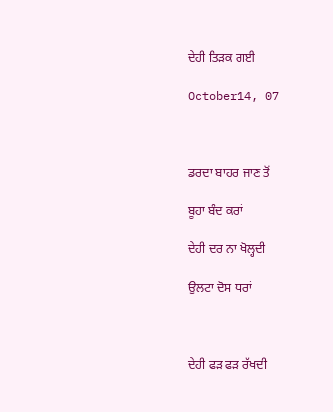ਦੇਹੀ ਤਿੜਕ ਗਈ

October14, 07



ਡਰਦਾ ਬਾਹਰ ਜਾਣ ਤੋਂ

ਬੂਹਾ ਬੰਦ ਕਰਾਂ

ਦੇਹੀ ਦਰ ਨਾ ਖੋਲ੍ਹਦੀ

ਉਲਟਾ ਦੋਸ ਧਰਾਂ



ਦੇਹੀ ਫੜ ਫੜ ਰੱਖਦੀ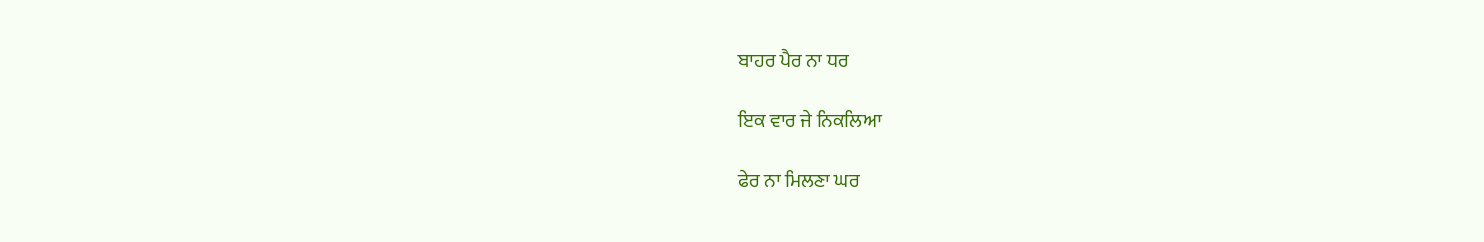ਬਾਹਰ ਪੈਰ ਨਾ ਧਰ

ਇਕ ਵਾਰ ਜੇ ਨਿਕਲਿਆ

ਫੇਰ ਨਾ ਮਿਲਣਾ ਘਰ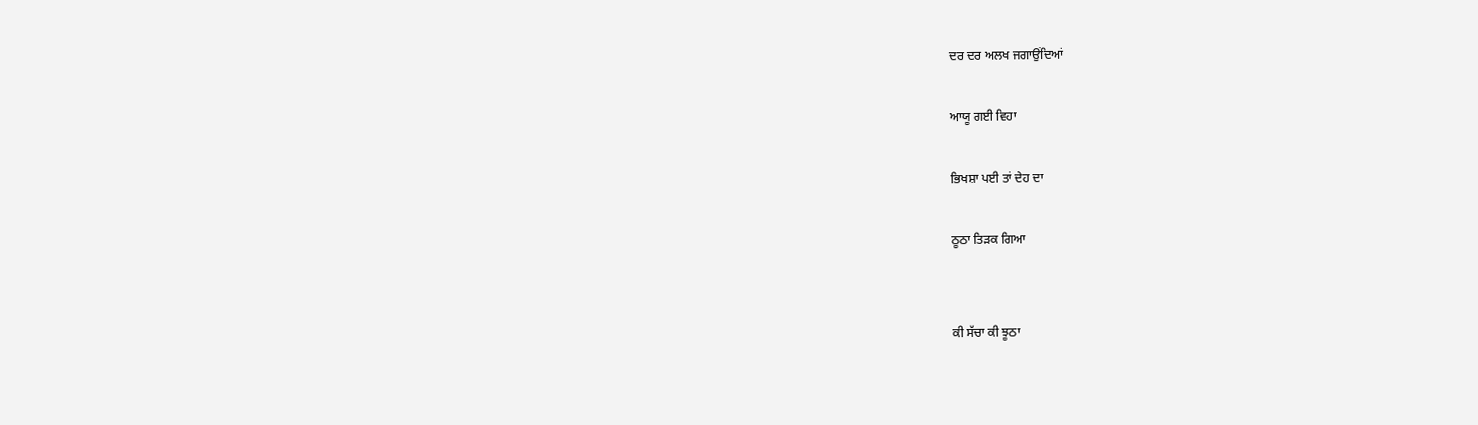ਦਰ ਦਰ ਅਲਖ ਜਗਾਉਂਦਿਆਂ

ਆਯੂ ਗਈ ਵਿਹਾ

ਭਿਖਸ਼ਾ ਪਈ ਤਾਂ ਦੇਹ ਦਾ

ਠੂਠਾ ਤਿੜਕ ਗਿਆ


ਕੀ ਸੱਚਾ ਕੀ ਝੂਠਾ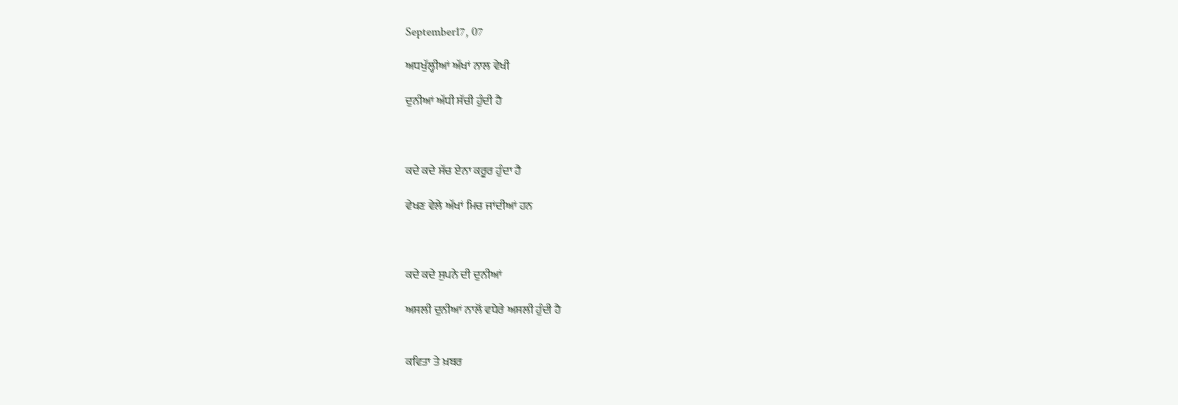September17, 07

ਅਧਖੁੱਲ੍ਹੀਆਂ ਅੱਖਾਂ ਨਾਲ ਵੇਖੀ

ਦੁਨੀਆਂ ਅੱਧੀ ਸੱਚੀ ਹੁੰਦੀ ਹੈ



ਕਦੇ ਕਦੇ ਸੱਚ ਏਨਾ ਕਰੂਰ ਹੁੰਦਾ ਹੈ

ਵੇਖਣ ਵੇਲੇ ਅੱਖਾਂ ਮਿਚ ਜਾਂਦੀਆਂ ਹਨ



ਕਦੇ ਕਦੇ ਸੁਪਨੇ ਦੀ ਦੁਨੀਆਂ

ਅਸਲੀ ਦੁਨੀਆਂ ਨਾਲੋਂ ਵਧੇਰੇ ਅਸਲੀ ਹੁੰਦੀ ਹੈ


ਕਵਿਤਾ ਤੇ ਖ਼ਬਰ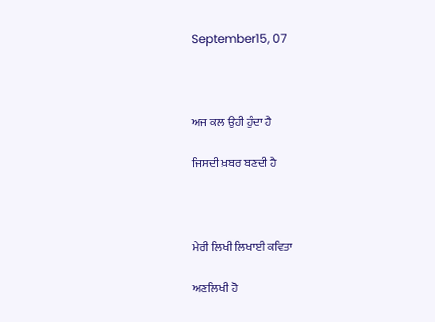September15, 07



ਅਜ ਕਲ ਉਹੀ ਹੁੰਦਾ ਹੈ

ਜਿਸਦੀ ਖ਼ਬਰ ਬਣਦੀ ਹੈ



ਮੇਰੀ ਲਿਖੀ ਲਿਖਾਈ ਕਵਿਤਾ

ਅਣਲਿਖੀ ਹੋ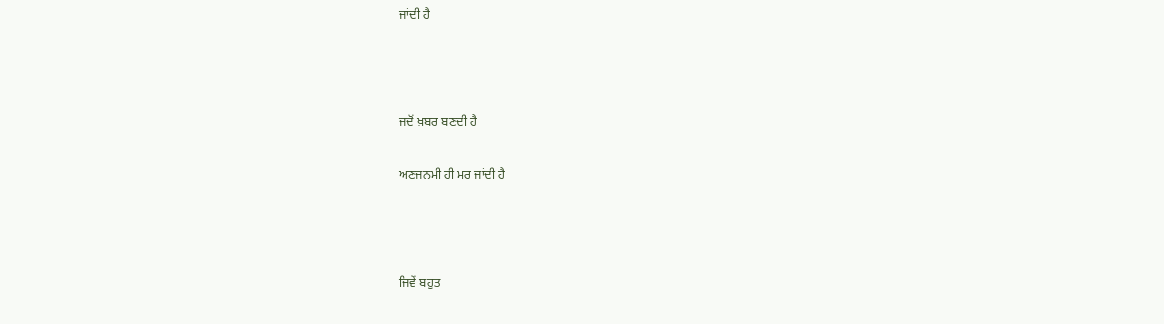ਜਾਂਦੀ ਹੈ



ਜਦੋਂ ਖ਼ਬਰ ਬਣਦੀ ਹੈ

ਅਣਜਨਮੀ ਹੀ ਮਰ ਜਾਂਦੀ ਹੈ



ਜਿਵੇਂ ਬਹੁਤ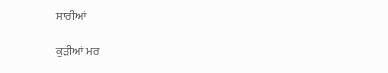ਸਾਰੀਆਂ

ਕੁੜੀਆਂ ਮਰ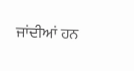ਜਾਂਦੀਆਂ ਹਨ